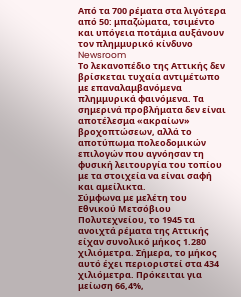Από τα 700 ρέματα στα λιγότερα από 50: μπαζώματα, τσιμέντο και υπόγεια ποτάμια αυξάνουν τον πλημμυρικό κίνδυνο
Newsroom
Το λεκανοπέδιο της Αττικής δεν βρίσκεται τυχαία αντιμέτωπο με επαναλαμβανόμενα πλημμυρικά φαινόμενα. Τα σημερινά προβλήματα δεν είναι αποτέλεσμα «ακραίων» βροχοπτώσεων, αλλά το αποτύπωμα πολεοδομικών επιλογών που αγνόησαν τη φυσική λειτουργία του τοπίου με τα στοιχεία να είναι σαφή και αμείλικτα.
Σύμφωνα με μελέτη του Εθνικού Μετσόβιου Πολυτεχνείου, το 1945 τα ανοιχτά ρέματα της Αττικής είχαν συνολικό μήκος 1.280 χιλιόμετρα. Σήμερα, το μήκος αυτό έχει περιοριστεί στα 434 χιλιόμετρα. Πρόκειται για μείωση 66,4%,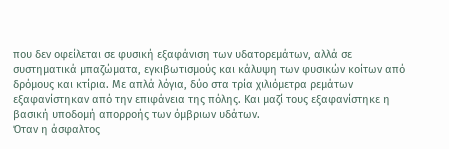που δεν οφείλεται σε φυσική εξαφάνιση των υδατορεμάτων, αλλά σε συστηματικά μπαζώματα, εγκιβωτισμούς και κάλυψη των φυσικών κοίτων από δρόμους και κτίρια. Με απλά λόγια, δύο στα τρία χιλιόμετρα ρεμάτων εξαφανίστηκαν από την επιφάνεια της πόλης. Και μαζί τους εξαφανίστηκε η βασική υποδομή απορροής των όμβριων υδάτων.
Όταν η άσφαλτος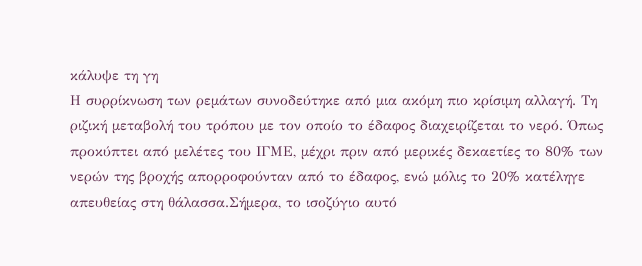κάλυψε τη γη
Η συρρίκνωση των ρεμάτων συνοδεύτηκε από μια ακόμη πιο κρίσιμη αλλαγή. Τη ριζική μεταβολή του τρόπου με τον οποίο το έδαφος διαχειρίζεται το νερό. Όπως προκύπτει από μελέτες του ΙΓΜΕ, μέχρι πριν από μερικές δεκαετίες το 80% των νερών της βροχής απορροφούνταν από το έδαφος, ενώ μόλις το 20% κατέληγε απευθείας στη θάλασσα.Σήμερα, το ισοζύγιο αυτό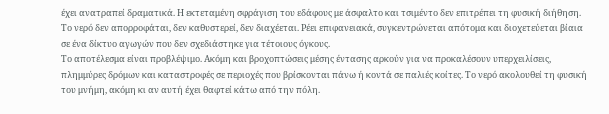έχει ανατραπεί δραματικά. Η εκτεταμένη σφράγιση του εδάφους με άσφαλτο και τσιμέντο δεν επιτρέπει τη φυσική διήθηση. Το νερό δεν απορροφάται, δεν καθυστερεί, δεν διαχέεται. Ρέει επιφανειακά, συγκεντρώνεται απότομα και διοχετεύεται βίαια σε ένα δίκτυο αγωγών που δεν σχεδιάστηκε για τέτοιους όγκους.
Το αποτέλεσμα είναι προβλέψιμο. Ακόμη και βροχοπτώσεις μέσης έντασης αρκούν για να προκαλέσουν υπερχειλίσεις, πλημμύρες δρόμων και καταστροφές σε περιοχές που βρίσκονται πάνω ή κοντά σε παλιές κοίτες. Το νερό ακολουθεί τη φυσική του μνήμη, ακόμη κι αν αυτή έχει θαφτεί κάτω από την πόλη.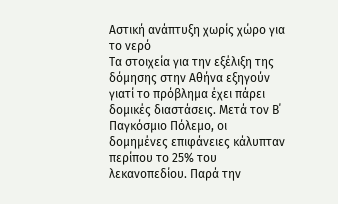Αστική ανάπτυξη χωρίς χώρο για το νερό
Τα στοιχεία για την εξέλιξη της δόμησης στην Αθήνα εξηγούν γιατί το πρόβλημα έχει πάρει δομικές διαστάσεις. Μετά τον Β΄ Παγκόσμιο Πόλεμο, οι δομημένες επιφάνειες κάλυπταν περίπου το 25% του λεκανοπεδίου. Παρά την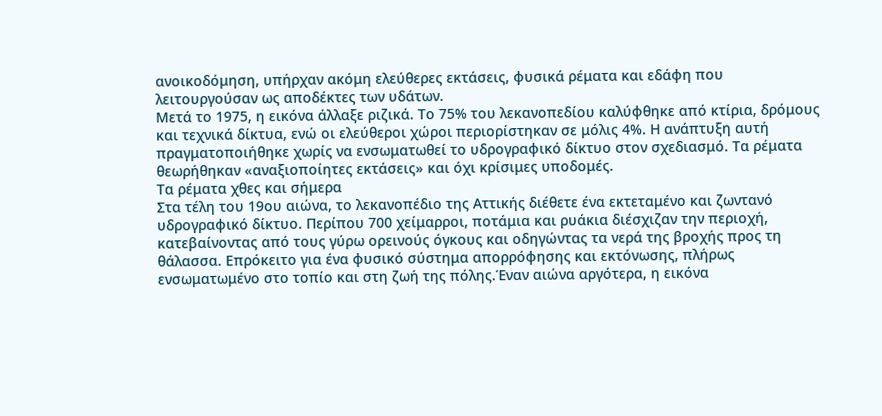ανοικοδόμηση, υπήρχαν ακόμη ελεύθερες εκτάσεις, φυσικά ρέματα και εδάφη που λειτουργούσαν ως αποδέκτες των υδάτων.
Μετά το 1975, η εικόνα άλλαξε ριζικά. Το 75% του λεκανοπεδίου καλύφθηκε από κτίρια, δρόμους και τεχνικά δίκτυα, ενώ οι ελεύθεροι χώροι περιορίστηκαν σε μόλις 4%. Η ανάπτυξη αυτή πραγματοποιήθηκε χωρίς να ενσωματωθεί το υδρογραφικό δίκτυο στον σχεδιασμό. Τα ρέματα θεωρήθηκαν «αναξιοποίητες εκτάσεις» και όχι κρίσιμες υποδομές.
Τα ρέματα χθες και σήμερα
Στα τέλη του 19ου αιώνα, το λεκανοπέδιο της Αττικής διέθετε ένα εκτεταμένο και ζωντανό υδρογραφικό δίκτυο. Περίπου 700 χείμαρροι, ποτάμια και ρυάκια διέσχιζαν την περιοχή, κατεβαίνοντας από τους γύρω ορεινούς όγκους και οδηγώντας τα νερά της βροχής προς τη θάλασσα. Επρόκειτο για ένα φυσικό σύστημα απορρόφησης και εκτόνωσης, πλήρως ενσωματωμένο στο τοπίο και στη ζωή της πόλης.Έναν αιώνα αργότερα, η εικόνα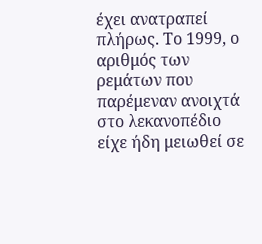έχει ανατραπεί πλήρως. Το 1999, ο αριθμός των ρεμάτων που παρέμεναν ανοιχτά στο λεκανοπέδιο είχε ήδη μειωθεί σε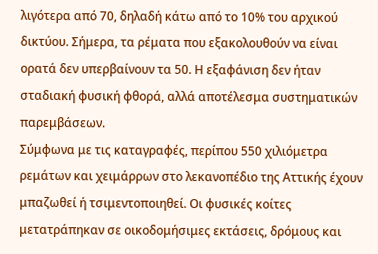λιγότερα από 70, δηλαδή κάτω από το 10% του αρχικού δικτύου. Σήμερα, τα ρέματα που εξακολουθούν να είναι ορατά δεν υπερβαίνουν τα 50. Η εξαφάνιση δεν ήταν σταδιακή φυσική φθορά, αλλά αποτέλεσμα συστηματικών παρεμβάσεων.
Σύμφωνα με τις καταγραφές, περίπου 550 χιλιόμετρα ρεμάτων και χειμάρρων στο λεκανοπέδιο της Αττικής έχουν μπαζωθεί ή τσιμεντοποιηθεί. Οι φυσικές κοίτες μετατράπηκαν σε οικοδομήσιμες εκτάσεις, δρόμους και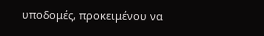υποδομές, προκειμένου να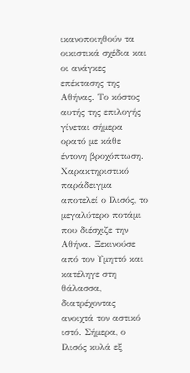ικανοποιηθούν τα οικιστικά σχέδια και οι ανάγκες επέκτασης της Αθήνας. Το κόστος αυτής της επιλογής γίνεται σήμερα ορατό με κάθε έντονη βροχόπτωση.
Χαρακτηριστικό παράδειγμα αποτελεί ο Ιλισός, το μεγαλύτερο ποτάμι που διέσχιζε την Αθήνα. Ξεκινούσε από τον Υμηττό και κατέληγε στη θάλασσα, διατρέχοντας ανοιχτά τον αστικό ιστό. Σήμερα, ο Ιλισός κυλά εξ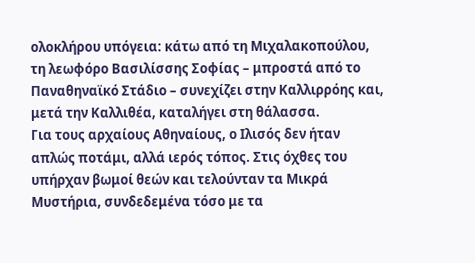ολοκλήρου υπόγεια: κάτω από τη Μιχαλακοπούλου, τη λεωφόρο Βασιλίσσης Σοφίας – μπροστά από το Παναθηναϊκό Στάδιο – συνεχίζει στην Καλλιρρόης και, μετά την Καλλιθέα, καταλήγει στη θάλασσα.
Για τους αρχαίους Αθηναίους, ο Ιλισός δεν ήταν απλώς ποτάμι, αλλά ιερός τόπος. Στις όχθες του υπήρχαν βωμοί θεών και τελούνταν τα Μικρά Μυστήρια, συνδεδεμένα τόσο με τα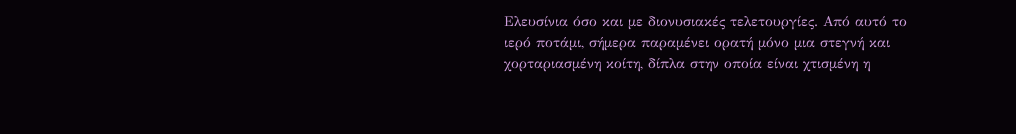Ελευσίνια όσο και με διονυσιακές τελετουργίες. Από αυτό το ιερό ποτάμι, σήμερα παραμένει ορατή μόνο μια στεγνή και χορταριασμένη κοίτη, δίπλα στην οποία είναι χτισμένη η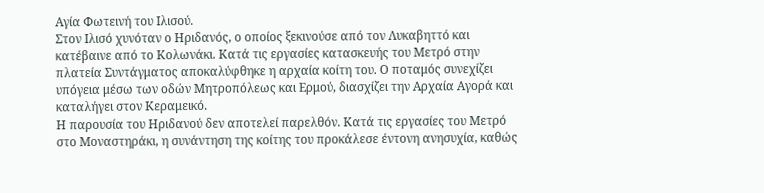Αγία Φωτεινή του Ιλισού.
Στον Ιλισό χυνόταν ο Ηριδανός, ο οποίος ξεκινούσε από τον Λυκαβηττό και κατέβαινε από το Κολωνάκι. Κατά τις εργασίες κατασκευής του Μετρό στην πλατεία Συντάγματος αποκαλύφθηκε η αρχαία κοίτη του. Ο ποταμός συνεχίζει υπόγεια μέσω των οδών Μητροπόλεως και Ερμού, διασχίζει την Αρχαία Αγορά και καταλήγει στον Κεραμεικό.
Η παρουσία του Ηριδανού δεν αποτελεί παρελθόν. Κατά τις εργασίες του Μετρό στο Μοναστηράκι, η συνάντηση της κοίτης του προκάλεσε έντονη ανησυχία, καθώς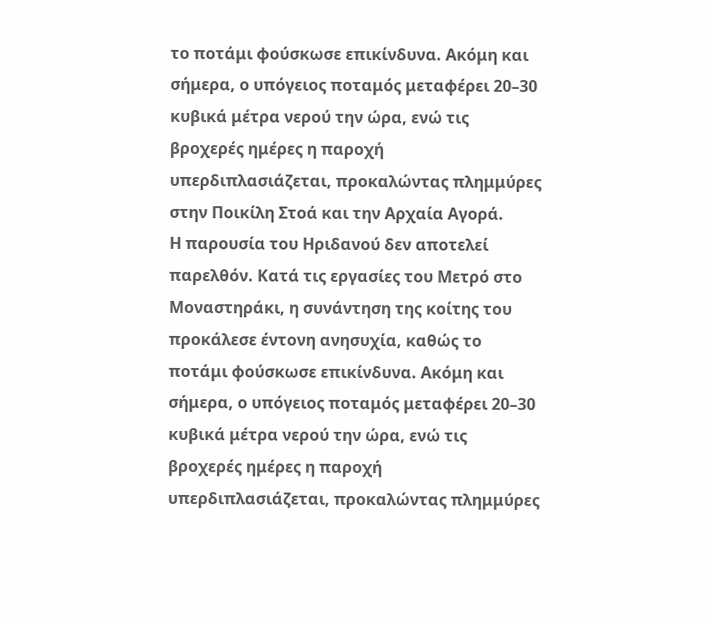το ποτάμι φούσκωσε επικίνδυνα. Ακόμη και σήμερα, ο υπόγειος ποταμός μεταφέρει 20–30 κυβικά μέτρα νερού την ώρα, ενώ τις βροχερές ημέρες η παροχή υπερδιπλασιάζεται, προκαλώντας πλημμύρες στην Ποικίλη Στοά και την Αρχαία Αγορά.
Η παρουσία του Ηριδανού δεν αποτελεί παρελθόν. Κατά τις εργασίες του Μετρό στο Μοναστηράκι, η συνάντηση της κοίτης του προκάλεσε έντονη ανησυχία, καθώς το ποτάμι φούσκωσε επικίνδυνα. Ακόμη και σήμερα, ο υπόγειος ποταμός μεταφέρει 20–30 κυβικά μέτρα νερού την ώρα, ενώ τις βροχερές ημέρες η παροχή υπερδιπλασιάζεται, προκαλώντας πλημμύρες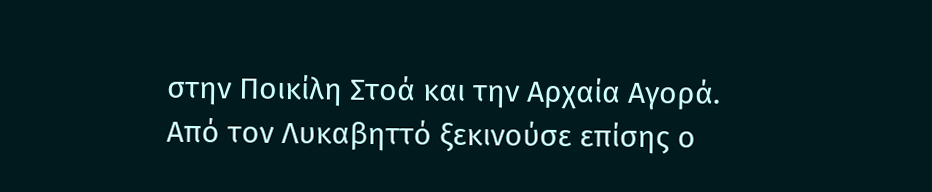στην Ποικίλη Στοά και την Αρχαία Αγορά.
Από τον Λυκαβηττό ξεκινούσε επίσης ο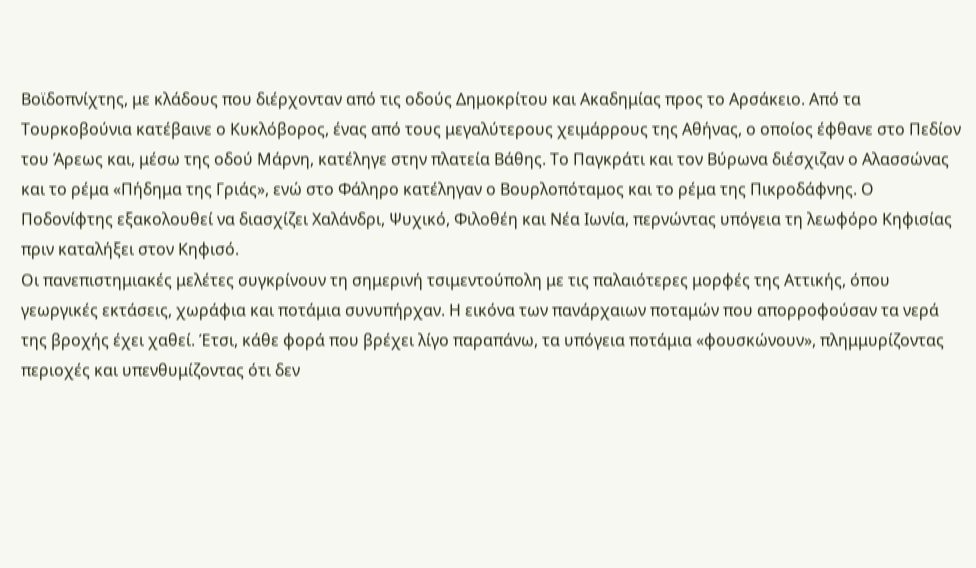Βοϊδοπνίχτης, με κλάδους που διέρχονταν από τις οδούς Δημοκρίτου και Ακαδημίας προς το Αρσάκειο. Από τα Τουρκοβούνια κατέβαινε ο Κυκλόβορος, ένας από τους μεγαλύτερους χειμάρρους της Αθήνας, ο οποίος έφθανε στο Πεδίον του Άρεως και, μέσω της οδού Μάρνη, κατέληγε στην πλατεία Βάθης. Το Παγκράτι και τον Βύρωνα διέσχιζαν ο Αλασσώνας και το ρέμα «Πήδημα της Γριάς», ενώ στο Φάληρο κατέληγαν ο Βουρλοπόταμος και το ρέμα της Πικροδάφνης. Ο Ποδονίφτης εξακολουθεί να διασχίζει Χαλάνδρι, Ψυχικό, Φιλοθέη και Νέα Ιωνία, περνώντας υπόγεια τη λεωφόρο Κηφισίας πριν καταλήξει στον Κηφισό.
Οι πανεπιστημιακές μελέτες συγκρίνουν τη σημερινή τσιμεντούπολη με τις παλαιότερες μορφές της Αττικής, όπου γεωργικές εκτάσεις, χωράφια και ποτάμια συνυπήρχαν. Η εικόνα των πανάρχαιων ποταμών που απορροφούσαν τα νερά της βροχής έχει χαθεί. Έτσι, κάθε φορά που βρέχει λίγο παραπάνω, τα υπόγεια ποτάμια «φουσκώνουν», πλημμυρίζοντας περιοχές και υπενθυμίζοντας ότι δεν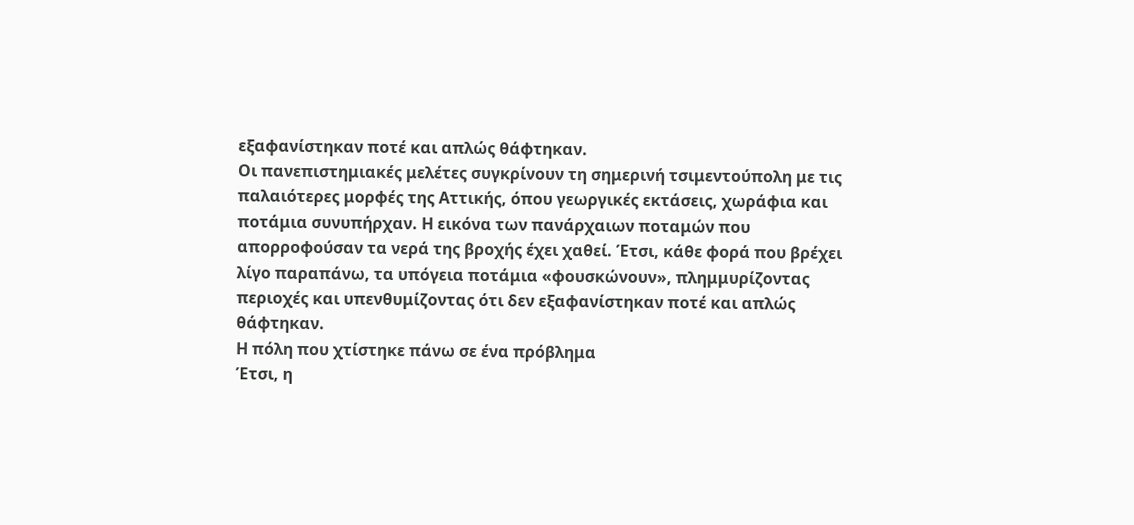εξαφανίστηκαν ποτέ και απλώς θάφτηκαν.
Οι πανεπιστημιακές μελέτες συγκρίνουν τη σημερινή τσιμεντούπολη με τις παλαιότερες μορφές της Αττικής, όπου γεωργικές εκτάσεις, χωράφια και ποτάμια συνυπήρχαν. Η εικόνα των πανάρχαιων ποταμών που απορροφούσαν τα νερά της βροχής έχει χαθεί. Έτσι, κάθε φορά που βρέχει λίγο παραπάνω, τα υπόγεια ποτάμια «φουσκώνουν», πλημμυρίζοντας περιοχές και υπενθυμίζοντας ότι δεν εξαφανίστηκαν ποτέ και απλώς θάφτηκαν.
Η πόλη που χτίστηκε πάνω σε ένα πρόβλημα
Έτσι, η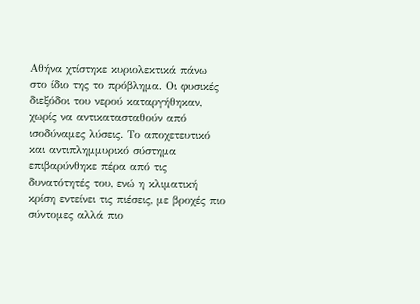Αθήνα χτίστηκε κυριολεκτικά πάνω στο ίδιο της το πρόβλημα. Οι φυσικές διεξόδοι του νερού καταργήθηκαν, χωρίς να αντικατασταθούν από ισοδύναμες λύσεις. Το αποχετευτικό και αντιπλημμυρικό σύστημα επιβαρύνθηκε πέρα από τις δυνατότητές του, ενώ η κλιματική κρίση εντείνει τις πιέσεις, με βροχές πιο σύντομες αλλά πιο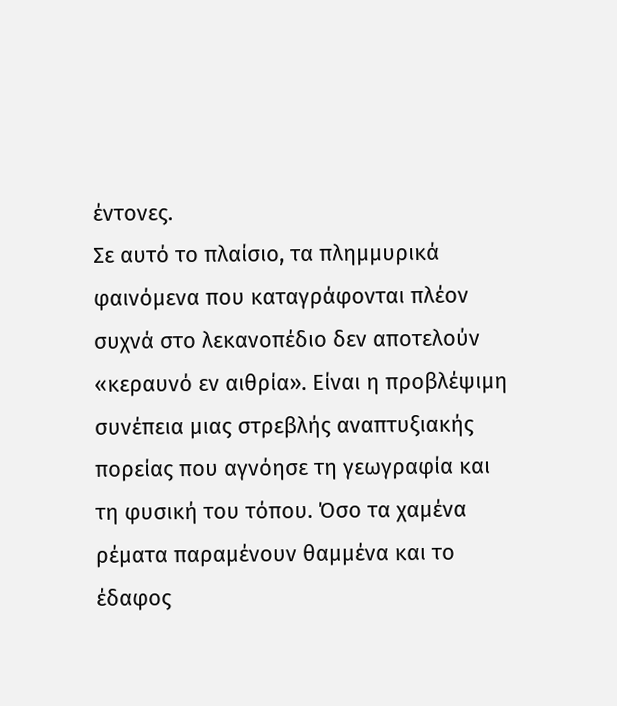έντονες.
Σε αυτό το πλαίσιο, τα πλημμυρικά φαινόμενα που καταγράφονται πλέον συχνά στο λεκανοπέδιο δεν αποτελούν «κεραυνό εν αιθρία». Είναι η προβλέψιμη συνέπεια μιας στρεβλής αναπτυξιακής πορείας που αγνόησε τη γεωγραφία και τη φυσική του τόπου. Όσο τα χαμένα ρέματα παραμένουν θαμμένα και το έδαφος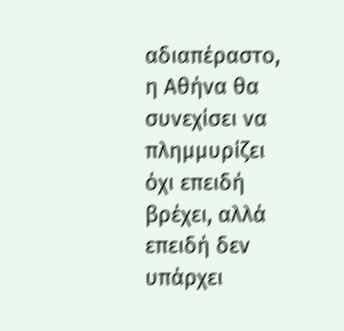αδιαπέραστο, η Αθήνα θα συνεχίσει να πλημμυρίζει όχι επειδή βρέχει, αλλά επειδή δεν υπάρχει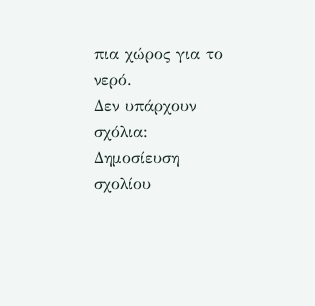πια χώρος για το νερό.
Δεν υπάρχουν σχόλια:
Δημοσίευση σχολίου